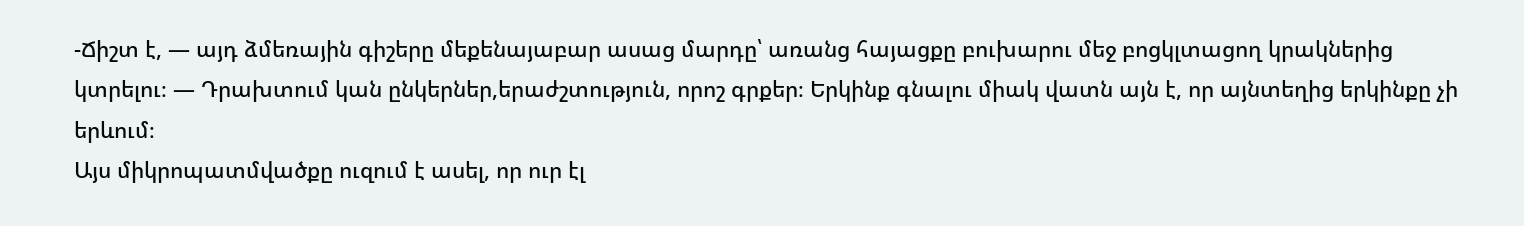-Ճիշտ է, — այդ ձմեռային գիշերը մեքենայաբար ասաց մարդը՝ առանց հայացքը բուխարու մեջ բոցկլտացող կրակներից կտրելու։ — Դրախտում կան ընկերներ,երաժշտություն, որոշ գրքեր։ Երկինք գնալու միակ վատն այն է, որ այնտեղից երկինքը չի երևում։
Այս միկրոպատմվածքը ուզում է ասել, որ ուր էլ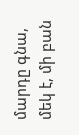մարդը գնա, մեկ է, մի բան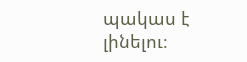պակաս է լինելու։